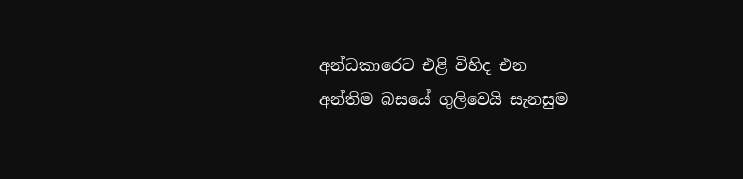අන්ධකාරෙට එළි විහිද එන
අන්තිම බසයේ ගුලිවෙයි සැනසුම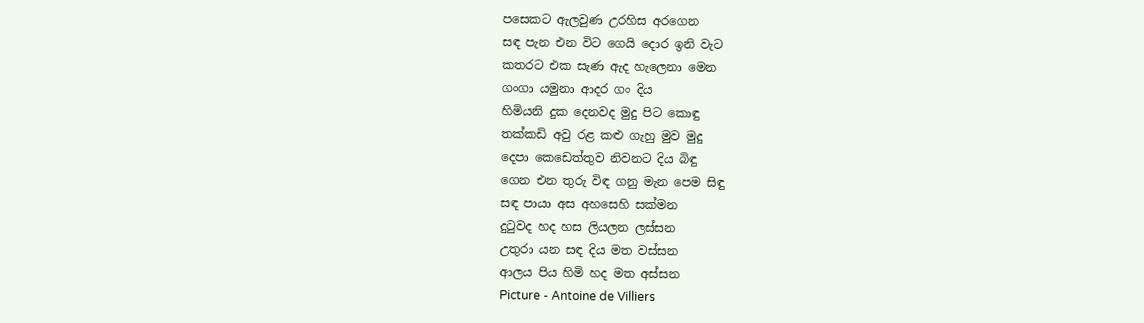පසෙකට ඇලවුණ උරහිස අරගෙන
සඳ පැන එන විට ගෙයි දොර ඉනි වැට
කතරට එක සැණ ඇද හැලෙනා මෙන
ගංගා යමුනා ආදර ගං දිය
හිමියනි දුක දෙනවද මුදු පිට කොඳු
තක්කඩි අවු රළ කළු ගැහු මුව මුදු
දෙපා කෙඩෙත්තුව නිවනට දිය බිඳු
ගෙන එන තුරු විඳ ගනු මැන පෙම සිඳු
සඳ පායා අස අහසෙහි සක්මන
දුටුවද හද හස ලියලන ලස්සන
උතුරා යන සඳ දිය මත වස්සන
ආලය පිය හිමි හද මත අස්සන
Picture - Antoine de Villiers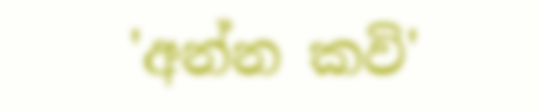'අන්න කවි'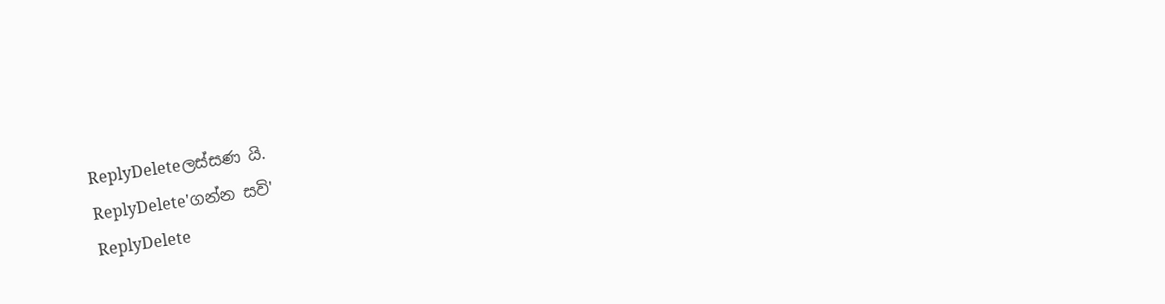ReplyDeleteලස්සණ යි.
ReplyDelete'ගන්න සවි'
ReplyDelete